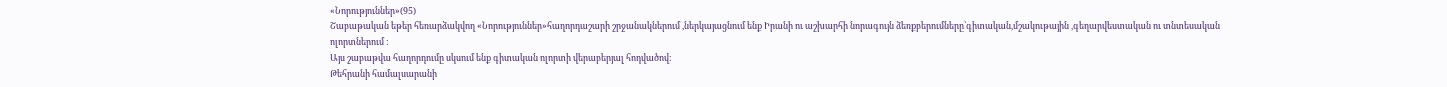«Նորություններ»(95)
Շաբաթական եթեր հեռարձակվող «Նորություններ»հաղորդաշարի շրջանակներում ,ներկայացնում ենք Իրանի ու աշխարհի նորագույն ձեռքբերումները՝գիտական,մշակութային ,գեղարվեստական ու տնտեսական ոլորտներում :
Այս շաբաթվա հաղորդումը սկսում ենք գիտական ոլորտի վերաբերյալ հոդվածով:
Թեհրանի համալսարանի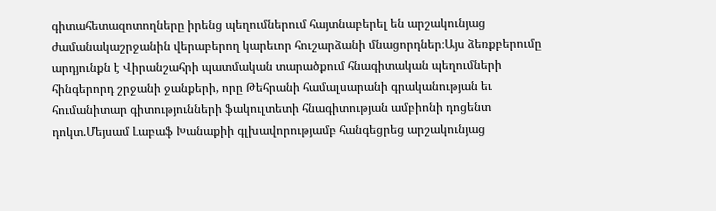գիտահետազոտողները իրենց պեղումներում հայտնաբերել են արշակունյաց ժամանակաշրջանին վերաբերող կարեւոր հուշարձանի մնացորդներ։Այս ձեռքբերումը արդյունքն է Վիրանշահրի պատմական տարածքում հնագիտական պեղումների հինգերորդ շրջանի ջանքերի, որը Թեհրանի համալսարանի գրականության եւ հումանիտար գիտությունների ֆակուլտետի հնագիտության ամբիոնի դոցենտ դոկտ.Մեյսամ Լաբաֆ Խանաքիի գլխավորությամբ հանգեցրեց արշակունյաց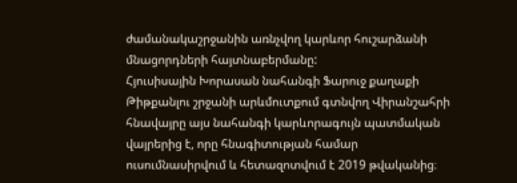ժամանակաշրջանին առնչվող կարևոր հուշարձանի մնացորդների հայտնաբերմանը:
Հյուսիսային Խորասան նահանգի Ֆարուջ քաղաքի Թիթքանլու շրջանի արևմուտքում գտնվող Վիրանշահրի հնավայրը այս նահանգի կարևորագույն պատմական վայրերից է, որը հնագիտության համար ուսումնասիրվում և հետազոտվում է 2019 թվականից։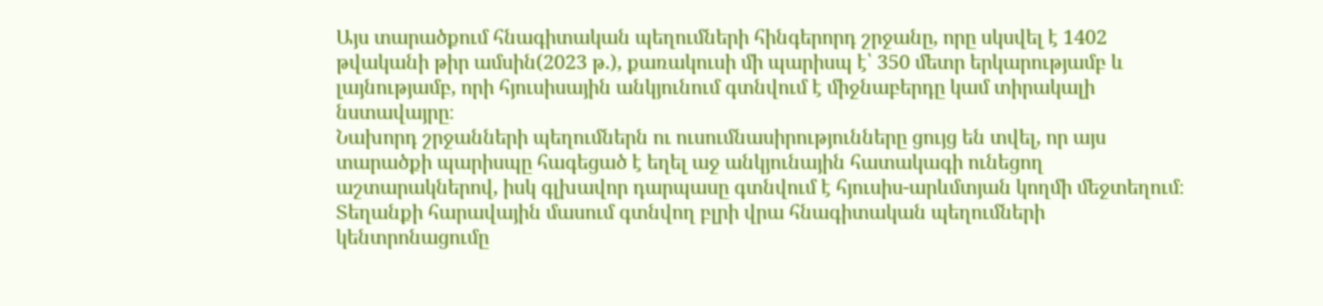Այս տարածքում հնագիտական պեղումների հինգերորդ շրջանը, որը սկսվել է 1402 թվականի թիր ամսին(2023 թ.), քառակուսի մի պարիսպ է՝ 350 մետր երկարությամբ և լայնությամբ, որի հյուսիսային անկյունում գտնվում է միջնաբերդը կամ տիրակալի նստավայրը։
Նախորդ շրջանների պեղումներն ու ուսումնասիրությունները ցույց են տվել, որ այս տարածքի պարիսպը հագեցած է եղել աջ անկյունային հատակագի ունեցող աշտարակներով, իսկ գլխավոր դարպասը գտնվում է հյուսիս-արևմտյան կողմի մեջտեղում։ Տեղանքի հարավային մասում գտնվող բլրի վրա հնագիտական պեղումների կենտրոնացումը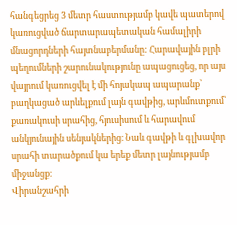հանգեցրեց 3 մետր հաստությամբ կավե պատերով կառուցված ճարտարապետական համալիրի մնացորդների հայտնաբերմանը: Հարավային բլրի պեղումների շարունակությունը ապացուցեց, որ այս վայրում կառուցվել է մի հոյակապ ապարանք՝ բաղկացած արևելքում լայն գավթից, արևմուտքում՝ քառակուսի սրահից, հյուսիսում և հարավում անկյունային սենյակներից։ Նաև գավթի և գլխավոր սրահի տարածքում կա երեք մետր լայնությամբ միջանցք։
Վիրանշահրի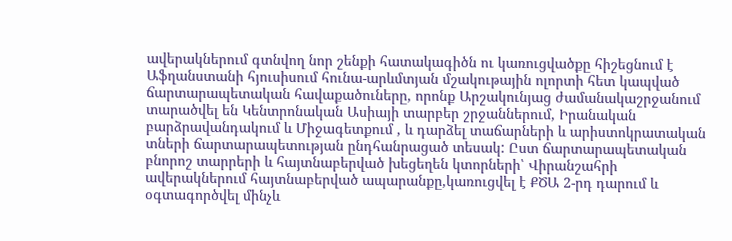ավերակներում գտնվող նոր շենքի հատակագիծն ու կառուցվածքը հիշեցնում է Աֆղանստանի հյուսիսում հունա-արևմտյան մշակութային ոլորտի հետ կապված ճարտարապետական հավաքածուները, որոնք Արշակունյաց ժամանակաշրջանում տարածվել են Կենտրոնական Ասիայի տարբեր շրջաններում, Իրանական բարձրավանդակում և Միջագետքում , և դարձել տաճարների և արիստոկրատական տների ճարտարապետության ընդհանրացած տեսակ: Ըստ ճարտարապետական բնորոշ տարրերի և հայտնաբերված խեցեղեն կտորների՝ Վիրանշահրի ավերակներում հայտնաբերված ապարանքը,կառուցվել է ՔԾԱ 2-րդ դարում և օգտագործվել մինչև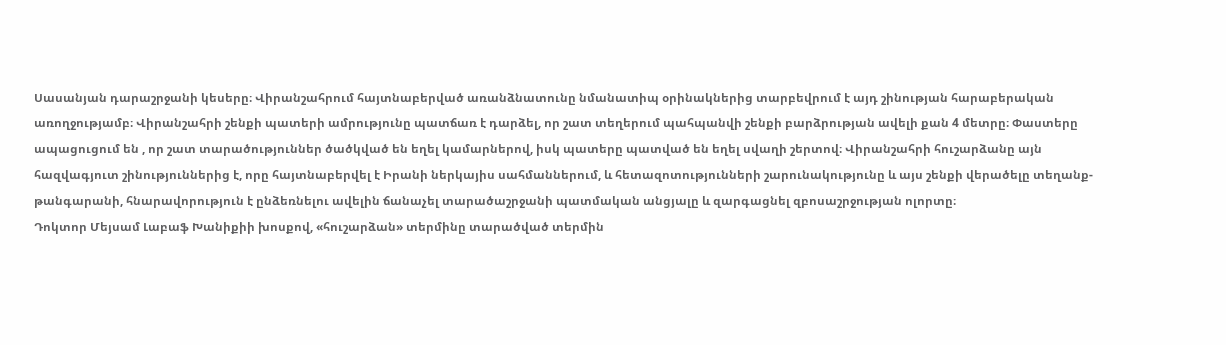Սասանյան դարաշրջանի կեսերը։ Վիրանշահրում հայտնաբերված առանձնատունը նմանատիպ օրինակներից տարբեվրում է այդ շինության հարաբերական առողջությամբ։ Վիրանշահրի շենքի պատերի ամրությունը պատճառ է դարձել, որ շատ տեղերում պահպանվի շենքի բարձրության ավելի քան 4 մետրը։ Փաստերը ապացուցում են , որ շատ տարածություններ ծածկված են եղել կամարներով, իսկ պատերը պատված են եղել սվաղի շերտով։ Վիրանշահրի հուշարձանը այն հազվագյուտ շինություններից է, որը հայտնաբերվել է Իրանի ներկայիս սահմաններում, և հետազոտությունների շարունակությունը և այս շենքի վերածելը տեղանք-թանգարանի, հնարավորություն է ընձեռնելու ավելին ճանաչել տարածաշրջանի պատմական անցյալը և զարգացնել զբոսաշրջության ոլորտը։
Դոկտոր Մեյսամ Լաբաֆ Խանիքիի խոսքով, «հուշարձան» տերմինը տարածված տերմին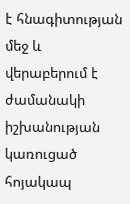է հնագիտության մեջ և վերաբերում է ժամանակի իշխանության կառուցած հոյակապ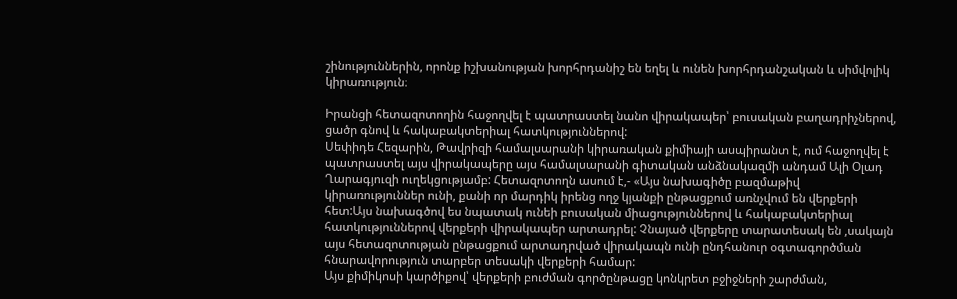շինություններին, որոնք իշխանության խորհրդանիշ են եղել և ունեն խորհրդանշական և սիմվոլիկ կիրառություն։

Իրանցի հետազոտողին հաջողվել է պատրաստել նանո վիրակապեր՝ բուսական բաղադրիչներով, ցածր գնով և հակաբակտերիալ հատկություններով:
Սեփիդե Հեզարին, Թավրիզի համալսարանի կիրառական քիմիայի ասպիրանտ է, ում հաջողվել է պատրաստել այս վիրակապերը այս համալսարանի գիտական անձնակազմի անդամ Ալի Օլադ Ղարագյուզի ուղեկցությամբ: Հետազոտողն ասում է,- «Այս նախագիծը բազմաթիվ կիրառություններ ունի, քանի որ մարդիկ իրենց ողջ կյանքի ընթացքում առնչվում են վերքերի հետ:Այս նախագծով ես նպատակ ունեի բուսական միացություններով և հակաբակտերիալ հատկություններով վերքերի վիրակապեր արտադրել: Չնայած վերքերը տարատեսակ են ,սակայն այս հետազոտության ընթացքում արտադրված վիրակապն ունի ընդհանուր օգտագործման հնարավորություն տարբեր տեսակի վերքերի համար:
Այս քիմիկոսի կարծիքով՝ վերքերի բուժման գործընթացը կոնկրետ բջիջների շարժման,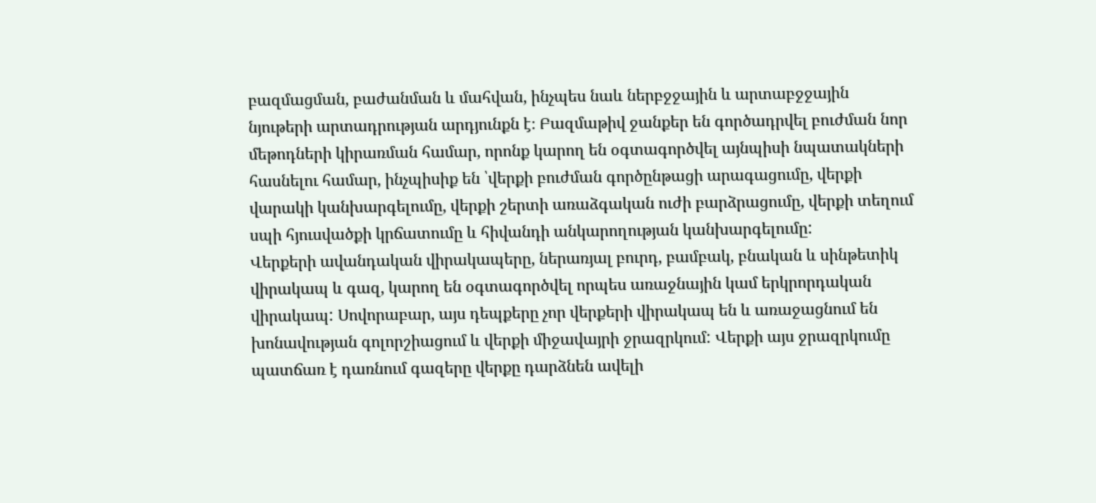բազմացման, բաժանման և մահվան, ինչպես նաև ներբջջային և արտաբջջային նյութերի արտադրության արդյունքն է։ Բազմաթիվ ջանքեր են գործադրվել բուժման նոր մեթոդների կիրառման համար, որոնք կարող են օգտագործվել այնպիսի նպատակների հասնելու համար, ինչպիսիք են ՝վերքի բուժման գործընթացի արագացումը, վերքի վարակի կանխարգելումը, վերքի շերտի առաձգական ուժի բարձրացումը, վերքի տեղում սպի հյուսվածքի կրճատումը և հիվանդի անկարողության կանխարգելումը:
Վերքերի ավանդական վիրակապերը, ներառյալ բուրդ, բամբակ, բնական և սինթետիկ վիրակապ և գազ, կարող են օգտագործվել որպես առաջնային կամ երկրորդական վիրակապ: Սովորաբար, այս դեպքերը չոր վերքերի վիրակապ են և առաջացնում են խոնավության գոլորշիացում և վերքի միջավայրի ջրազրկում: Վերքի այս ջրազրկումը պատճառ է դառնում գազերը վերքը դարձնեն ավելի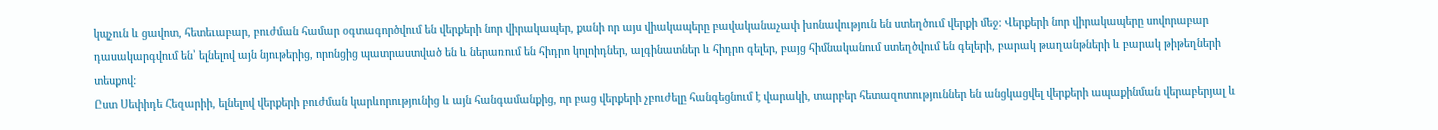կպչուն և ցավոտ, հետեւաբար, բուժման համար օգտագործվում են վերքերի նոր վիրակապեր, քանի որ այս վիակապերը բավականաչափ խոնավություն են ստեղծում վերքի մեջ: Վերքերի նոր վիրակապերը սովորաբար դասակարգվում են՝ ելնելով այն նյութերից, որոնցից պատրաստված են և ներառում են հիդրո կոլոիդներ, ալգինատներ և հիդրո գելեր, բայց հիմնականում ստեղծվում են գելերի, բարակ թաղանթների և բարակ թիթեղների տեսքով:
Ըստ Սեփիդե Հեզարիի, ելնելով վերքերի բուժման կարևորությունից և այն հանգամանքից, որ բաց վերքերի չբուժելը հանգեցնում է վարակի, տարբեր հետազոտություններ են անցկացվել վերքերի ապաքինման վերաբերյալ և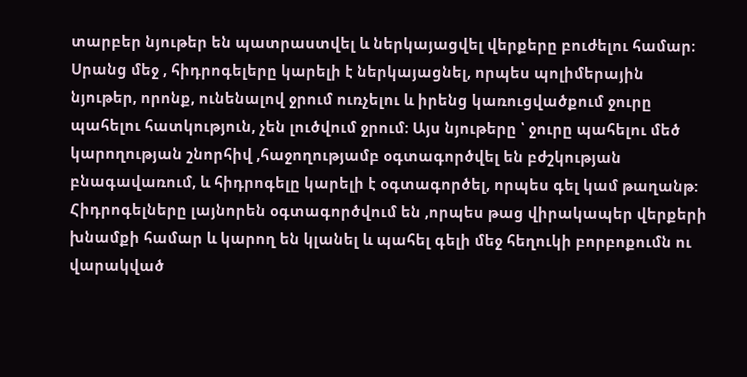տարբեր նյութեր են պատրաստվել և ներկայացվել վերքերը բուժելու համար։ Սրանց մեջ , հիդրոգելերը կարելի է ներկայացնել, որպես պոլիմերային նյութեր, որոնք, ունենալով ջրում ուռչելու և իրենց կառուցվածքում ջուրը պահելու հատկություն, չեն լուծվում ջրում։ Այս նյութերը ՝ ջուրը պահելու մեծ կարողության շնորհիվ ,հաջողությամբ օգտագործվել են բժշկության բնագավառում, և հիդրոգելը կարելի է օգտագործել, որպես գել կամ թաղանթ:
Հիդրոգելները լայնորեն օգտագործվում են ,որպես թաց վիրակապեր վերքերի խնամքի համար և կարող են կլանել և պահել գելի մեջ հեղուկի բորբոքումն ու վարակված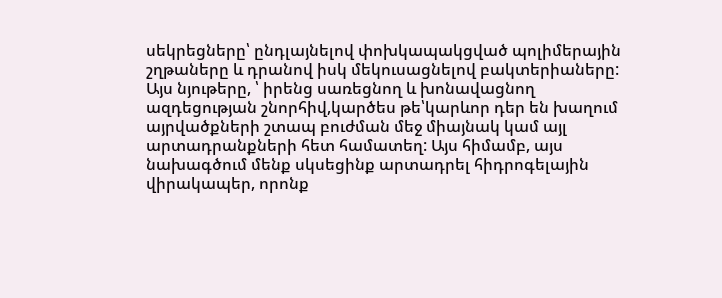սեկրեցները՝ ընդլայնելով փոխկապակցված պոլիմերային շղթաները և դրանով իսկ մեկուսացնելով բակտերիաները: Այս նյութերը, ՝ իրենց սառեցնող և խոնավացնող ազդեցության շնորհիվ,կարծես թե՝կարևոր դեր են խաղում այրվածքների շտապ բուժման մեջ միայնակ կամ այլ արտադրանքների հետ համատեղ: Այս հիմամբ, այս նախագծում մենք սկսեցինք արտադրել հիդրոգելային վիրակապեր, որոնք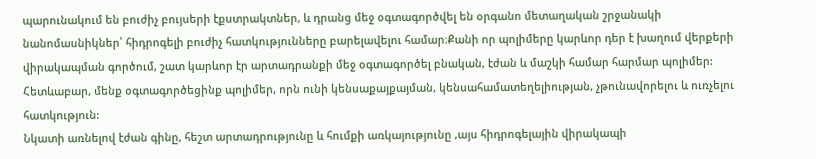պարունակում են բուժիչ բույսերի էքստրակտներ, և դրանց մեջ օգտագործվել են օրգանո մետաղական շրջանակի նանոմասնիկներ՝ հիդրոգելի բուժիչ հատկությունները բարելավելու համար։Քանի որ պոլիմերը կարևոր դեր է խաղում վերքերի վիրակապման գործում, շատ կարևոր էր արտադրանքի մեջ օգտագործել բնական, էժան և մաշկի համար հարմար պոլիմեր: Հետևաբար, մենք օգտագործեցինք պոլիմեր, որն ունի կենսաքայքայման, կենսահամատեղելիության, չթունավորելու և ուռչելու հատկություն:
Նկատի առնելով էժան գինը, հեշտ արտադրությունը և հումքի առկայությունը ,այս հիդրոգելային վիրակապի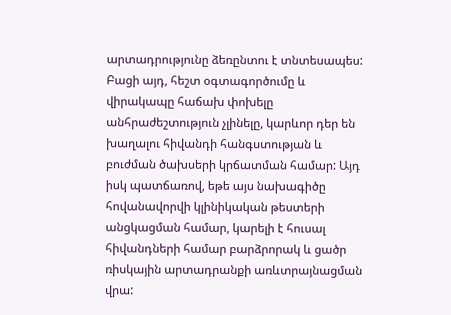արտադրությունը ձեռընտու է տնտեսապես: Բացի այդ, հեշտ օգտագործումը և վիրակապը հաճախ փոխելը անհրաժեշտություն չլինելը, կարևոր դեր են խաղալու հիվանդի հանգստության և բուժման ծախսերի կրճատման համար: Այդ իսկ պատճառով, եթե այս նախագիծը հովանավորվի կլինիկական թեստերի անցկացման համար, կարելի է հուսալ հիվանդների համար բարձրորակ և ցածր ռիսկային արտադրանքի առևտրայնացման վրա: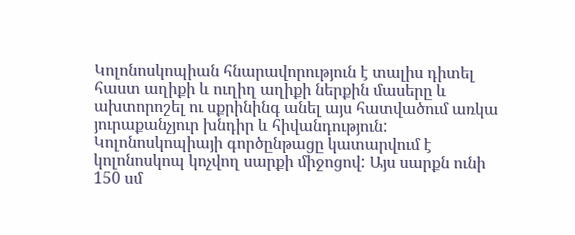Կոլոնոսկոպիան հնարավորություն է տալիս դիտել հաստ աղիքի և ուղիղ աղիքի ներքին մասերը և ախտորոշել ու սքրինինգ անել այս հատվածում առկա յուրաքանչյուր խնդիր և հիվանդություն: Կոլոնոսկոպիայի գործընթացը կատարվում է կոլոնոսկոպ կոչվող սարքի միջոցով: Այս սարքն ունի 150 սմ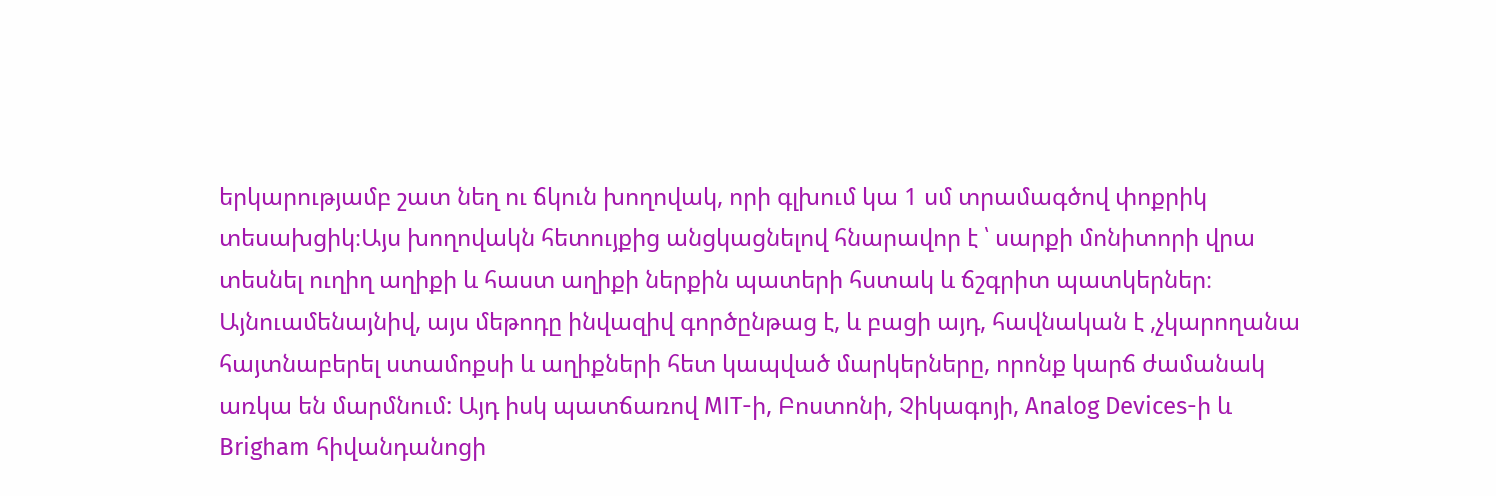երկարությամբ շատ նեղ ու ճկուն խողովակ, որի գլխում կա 1 սմ տրամագծով փոքրիկ տեսախցիկ։Այս խողովակն հետույքից անցկացնելով հնարավոր է ՝ սարքի մոնիտորի վրա տեսնել ուղիղ աղիքի և հաստ աղիքի ներքին պատերի հստակ և ճշգրիտ պատկերներ։
Այնուամենայնիվ, այս մեթոդը ինվազիվ գործընթաց է, և բացի այդ, հավնական է ,չկարողանա հայտնաբերել ստամոքսի և աղիքների հետ կապված մարկերները, որոնք կարճ ժամանակ առկա են մարմնում: Այդ իսկ պատճառով MIT-ի, Բոստոնի, Չիկագոյի, Analog Devices-ի և Brigham հիվանդանոցի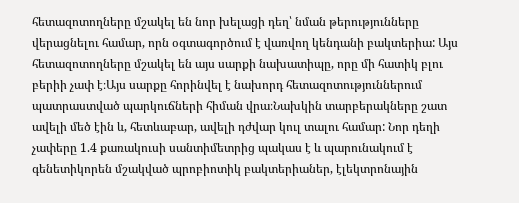հետազոտողները մշակել են նոր խելացի դեղ՝ նման թերությունները վերացնելու համար, որն օգտագործում է վառվող կենդանի բակտերիա: Այս հետազոտողները մշակել են այս սարքի նախատիպը, որը մի հատիկ բլու բերիի չափ է։Այս սարքը հորինվել է նախորդ հետազոտություններում պատրաստված պարկուճների հիման վրա։Նախկին տարբերակները շատ ավելի մեծ էին և, հետևաբար, ավելի դժվար կուլ տալու համար: Նոր դեղի չափերը 1.4 քառակուսի սանտիմետրից պակաս է և պարունակում է գենետիկորեն մշակված պրոբիոտիկ բակտերիաներ, էլեկտրոնային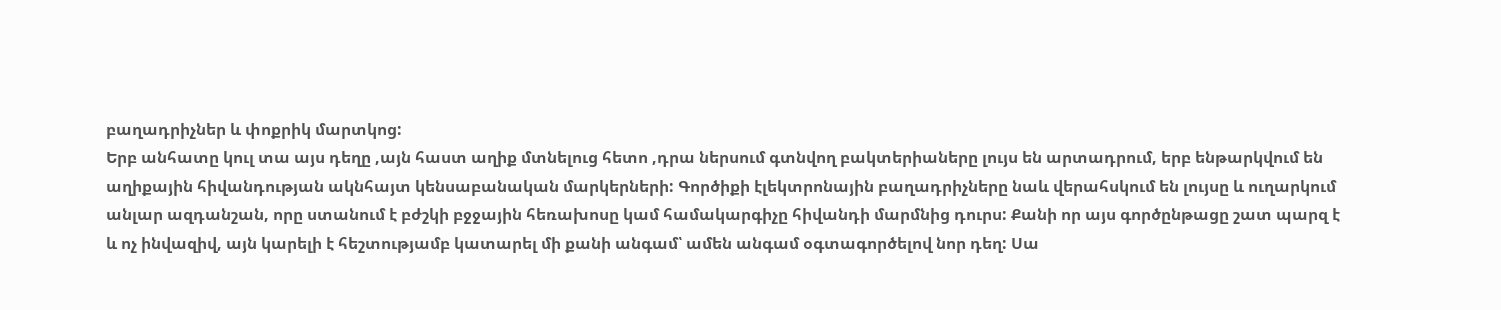բաղադրիչներ և փոքրիկ մարտկոց:
Երբ անհատը կուլ տա այս դեղը ,այն հաստ աղիք մտնելուց հետո ,դրա ներսում գտնվող բակտերիաները լույս են արտադրում, երբ ենթարկվում են աղիքային հիվանդության ակնհայտ կենսաբանական մարկերների: Գործիքի էլեկտրոնային բաղադրիչները նաև վերահսկում են լույսը և ուղարկում անլար ազդանշան, որը ստանում է բժշկի բջջային հեռախոսը կամ համակարգիչը հիվանդի մարմնից դուրս: Քանի որ այս գործընթացը շատ պարզ է և ոչ ինվազիվ, այն կարելի է հեշտությամբ կատարել մի քանի անգամ՝ ամեն անգամ օգտագործելով նոր դեղ: Սա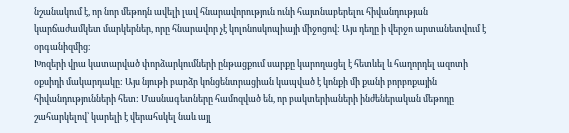նշանակում է, որ նոր մեթոդն ավելի լավ հնարավորություն ունի հայտնաբերելու հիվանդության կարճաժամկետ մարկերներ, որը հնարավոր չէ կոլոնոսկոպիայի միջոցով: Այս դեղը ի վերջո արտանետվում է օրգանիզմից։
Խոզերի վրա կատարված փորձարկումների ընթացքում սարքը կարողացել է հետևել և հաղորդել ազոտի օքսիդի մակարդակը: Այս նյութի բարձր կոնցենտրացիան կապված է կոնքի մի քանի բորբոքային հիվանդությունների հետ: Մասնագետները համոզված են, որ բակտերիաների ինժեներական մեթոդը շահարկելով՝ կարելի է վերահսկել նաև այլ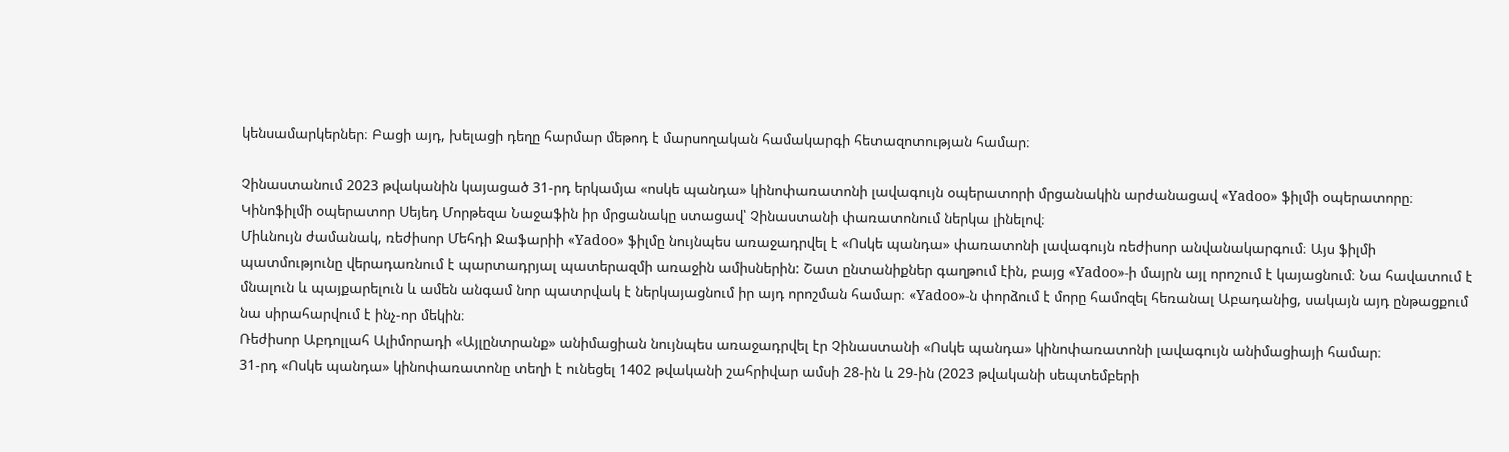կենսամարկերներ։ Բացի այդ, խելացի դեղը հարմար մեթոդ է մարսողական համակարգի հետազոտության համար։

Չինաստանում 2023 թվականին կայացած 31-րդ երկամյա «ոսկե պանդա» կինոփառատոնի լավագույն օպերատորի մրցանակին արժանացավ «Yadoo» ֆիլմի օպերատորը։ Կինոֆիլմի օպերատոր Սեյեդ Մորթեզա Նաջաֆին իր մրցանակը ստացավ՝ Չինաստանի փառատոնում ներկա լինելով։
Միևնույն ժամանակ, ռեժիսոր Մեհդի Ջաֆարիի «Yadoo» ֆիլմը նույնպես առաջադրվել է «Ոսկե պանդա» փառատոնի լավագույն ռեժիսոր անվանակարգում։ Այս ֆիլմի պատմությունը վերադառնում է պարտադրյալ պատերազմի առաջին ամիսներին: Շատ ընտանիքներ գաղթում էին, բայց «Yadoo»-ի մայրն այլ որոշում է կայացնում։ Նա հավատում է մնալուն և պայքարելուն և ամեն անգամ նոր պատրվակ է ներկայացնում իր այդ որոշման համար։ «Yadoo»-ն փորձում է մորը համոզել հեռանալ Աբադանից, սակայն այդ ընթացքում նա սիրահարվում է ինչ-որ մեկին։
Ռեժիսոր Աբդոլլահ Ալիմորադի «Այլընտրանք» անիմացիան նույնպես առաջադրվել էր Չինաստանի «Ոսկե պանդա» կինոփառատոնի լավագույն անիմացիայի համար։
31-րդ «Ոսկե պանդա» կինոփառատոնը տեղի է ունեցել 1402 թվականի շահրիվար ամսի 28-ին և 29-ին (2023 թվականի սեպտեմբերի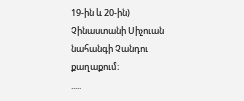19-ին և 20-ին) Չինաստանի Սիչուան նահանգի Չանդու քաղաքում։
.....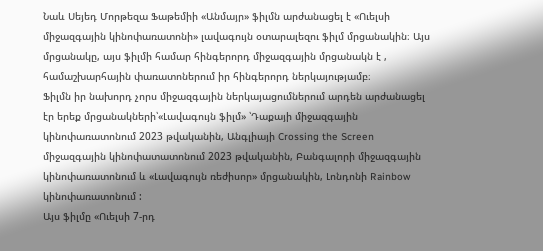Նաև Սեյեդ Մորթեզա Ֆաթեմիի «Անմայր» ֆիլմն արժանացել է «Ուելսի միջազգային կինոփառատոնի» լավագույն օտարալեզու ֆիլմ մրցանակին։ Այս մրցանակը, այս ֆիլմի համար հինգերորդ միջազգային մրցանակն է , համաշխարհային փառատոներում իր հինգերորդ ներկայությամբ։
Ֆիլմն իր նախորդ չորս միջազգային ներկայացումներում արդեն արժանացել էր երեք մրցանակների՝«Լավագույն ֆիլմ» ՝Դաքայի միջազգային կինոփառատոնում 2023 թվականին, Անգլիայի Crossing the Screen միջազգային կինոփատատոնում 2023 թվականին, Բանգալորի միջազգային կինոփառատոնում և «Լավագույն ռեժիսոր» մրցանակին, Լոնդոնի Rainbow կինոփառատոնում :
Այս ֆիլմը «Ուելսի 7-րդ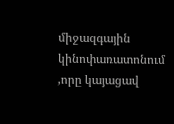միջազգային կինոփառատոնում ,որը կայացավ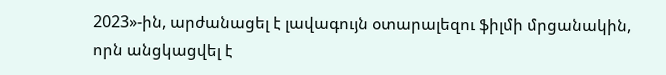2023»-ին, արժանացել է լավագույն օտարալեզու ֆիլմի մրցանակին, որն անցկացվել է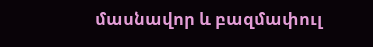մասնավոր և բազմափուլ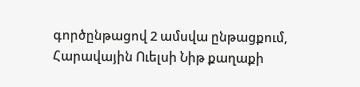գործընթացով 2 ամսվա ընթացքում, Հարավային Ուելսի Նիթ քաղաքի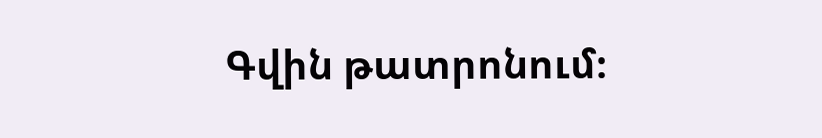Գվին թատրոնում։